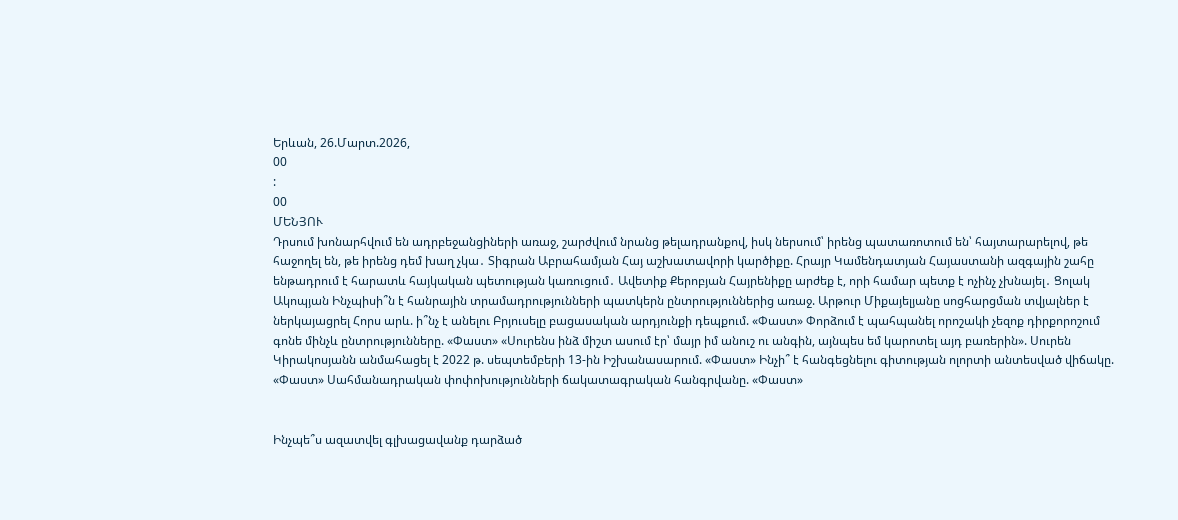Երևան, 26.Մարտ.2026,
00
:
00
ՄԵՆՅՈՒ
Դրսում խոնարհվում են ադրբեջանցիների առաջ, շարժվում նրանց թելադրանքով, իսկ ներսում՝ իրենց պատառոտում են՝ հայտարարելով, թե հաջողել են, թե իրենց դեմ խաղ չկա․ Տիգրան Աբրահամյան Հայ աշխատավորի կարծիքը. Հրայր Կամենդատյան Հայաստանի ազգային շահը ենթադրում է հարատև հայկական պետության կառուցում․ Ավետիք Քերոբյան Հայրենիքը արժեք է, որի համար պետք է ոչինչ չխնայել․ Ցոլակ Ակոպյան Ինչպիսի՞ն է հանրային տրամադրությունների պատկերն ընտրություններից առաջ. Արթուր Միքայելյանը սոցհարցման տվյալներ է ներկայացրել Հորս արև. ի՞նչ է անելու Բրյուսելը բացասական արդյունքի դեպքում. «Փաստ» Փորձում է պահպանել որոշակի չեզոք դիրքորոշում գոնե մինչև ընտրությունները. «Փաստ» «Սուրենս ինձ միշտ ասում էր՝ մայր իմ անուշ ու անգին, այնպես եմ կարոտել այդ բառերին». Սուրեն Կիրակոսյանն անմահացել է 2022 թ. սեպտեմբերի 13-ին Իշխանասարում. «Փաստ» Ինչի՞ է հանգեցնելու գիտության ոլորտի անտեսված վիճակը. «Փաստ» Սահմանադրական փոփոխությունների ճակատագրական հանգրվանը. «Փաստ»


Ինչպե՞ս ազատվել գլխացավանք դարձած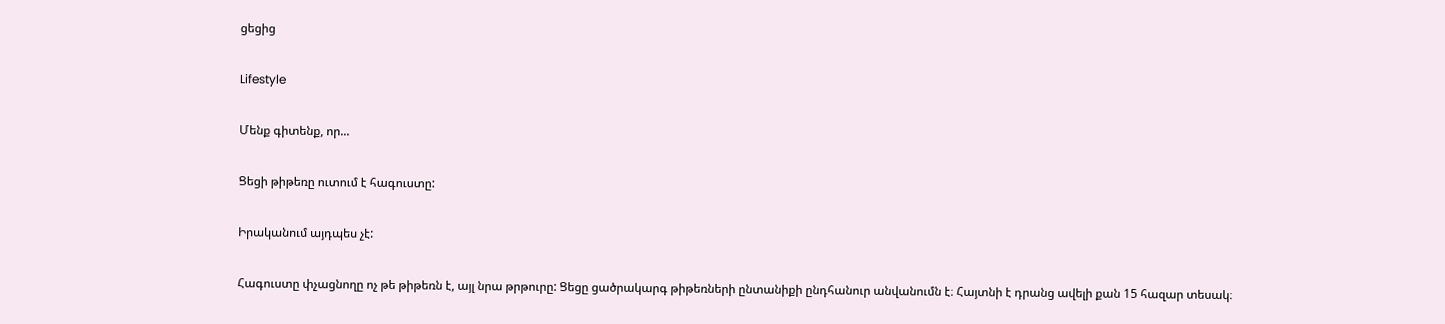ցեցից

Lifestyle

Մենք գիտենք, որ...

Ցեցի թիթեռը ուտում է հագուստը:

Իրականում այդպես չէ:

Հագուստը փչացնողը ոչ թե թիթեռն է, այլ նրա թրթուրը: Ցեցը ցածրակարգ թիթեռների ընտանիքի ընդհանուր անվանումն է։ Հայտնի է դրանց ավելի քան 15 հազար տեսակ։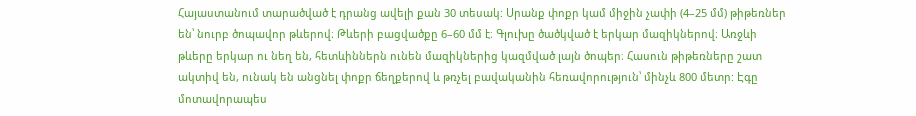Հայաստանում տարածված է դրանց ավելի քան 30 տեսակ: Սրանք փոքր կամ միջին չափի (4–25 մմ) թիթեռներ են՝ նուրբ ծոպավոր թևերով։ Թևերի բացվածքը 6–60 մմ է։ Գլուխը ծածկված է երկար մազիկներով։ Առջևի թևերը երկար ու նեղ են, հետևիններն ունեն մազիկներից կազմված լայն ծոպեր։ Հասուն թիթեռները շատ ակտիվ են, ունակ են անցնել փոքր ճեղքերով և թռչել բավականին հեռավորություն՝ մինչև 800 մետր: Էգը մոտավորապես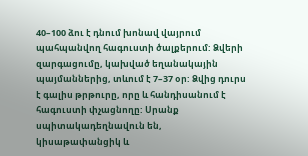40–100 ձու է դնում խոնավ վայրում պահպանվող հագուստի ծալքերում: Ձվերի զարգացումը, կախված եղանակային պայմաններից, տևում է 7–37 օր: Ձվից դուրս է գալիս թրթուրը, որը և հանդիսանում է հագուստի փչացնողը: Սրանք սպիտակադեղնավուն են, կիսաթափանցիկ և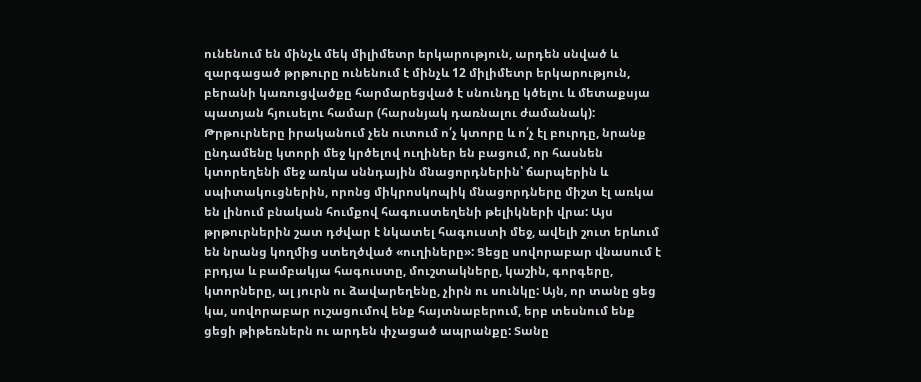ունենում են մինչև մեկ միլիմետր երկարություն, արդեն սնված և զարգացած թրթուրը ունենում է մինչև 12 միլիմետր երկարություն, բերանի կառուցվածքը հարմարեցված է սնունդը կծելու և մետաքսյա պատյան հյուսելու համար (հարսնյակ դառնալու ժամանակ): Թրթուրները իրականում չեն ուտում ո՛չ կտորը և ո՛չ էլ բուրդը, նրանք ընդամենը կտորի մեջ կրծելով ուղիներ են բացում, որ հասնեն կտորեղենի մեջ առկա սննդային մնացորդներին՝ ճարպերին և սպիտակուցներին, որոնց միկրոսկոպիկ մնացորդները միշտ էլ առկա են լինում բնական հումքով հագուստեղենի թելիկների վրա: Այս թրթուրներին շատ դժվար է նկատել հագուստի մեջ, ավելի շուտ երևում են նրանց կողմից ստեղծված «ուղիները»: Ցեցը սովորաբար վնասում է բրդյա և բամբակյա հագուստը, մուշտակները, կաշին, գորգերը, կտորները, ալ յուրն ու ձավարեղենը, չիրն ու սունկը: Այն, որ տանը ցեց կա, սովորաբար ուշացումով ենք հայտնաբերում, երբ տեսնում ենք ցեցի թիթեռներն ու արդեն փչացած ապրանքը: Տանը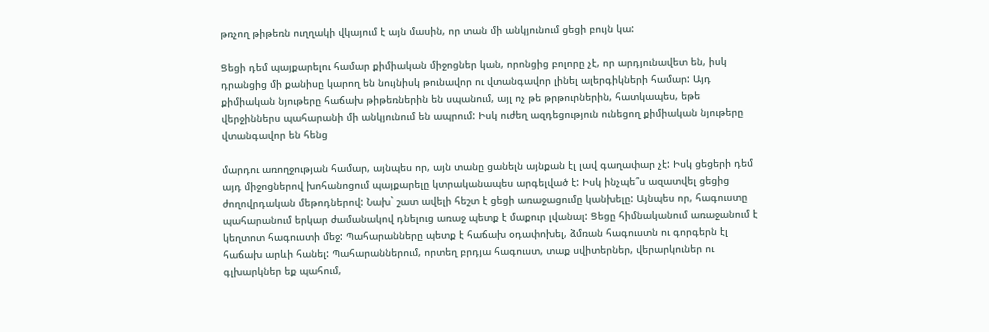թռչող թիթեռն ուղղակի վկայում է այն մասին, որ տան մի անկյունում ցեցի բույն կա:

Ցեցի դեմ պայքարելու համար քիմիական միջոցներ կան, որոնցից բոլորը չէ, որ արդյունավետ են, իսկ դրանցից մի քանիսը կարող են նույնիսկ թունավոր ու վտանգավոր լինել ալերգիկների համար: Այդ քիմիական նյութերը հաճախ թիթեռներին են սպանում, այլ ոչ թե թրթուրներին, հատկապես, եթե վերջիններս պահարանի մի անկյունում են ապրում: Իսկ ուժեղ ազդեցություն ունեցող քիմիական նյութերը վտանգավոր են հենց

մարդու առողջության համար, այնպես որ, այն տանը ցանելն այնքան էլ լավ գաղափար չէ: Իսկ ցեցերի դեմ այդ միջոցներով խոհանոցում պայքարելը կտրականապես արգելված է: Իսկ ինչպե՞ս ազատվել ցեցից ժողովրդական մեթոդներով: Նախ` շատ ավելի հեշտ է ցեցի առաջացումը կանխելը: Այնպես որ, հագուստը պահարանում երկար ժամանակով դնելուց առաջ պետք է մաքուր լվանալ: Ցեցը հիմնականում առաջանում է կեղտոտ հագուստի մեջ: Պահարանները պետք է հաճախ օդափոխել, ձմռան հագուստն ու գորգերն էլ հաճախ արևի հանել: Պահարաններում, որտեղ բրդյա հագուստ, տաք սվիտերներ, վերարկուներ ու գլխարկներ եք պահում,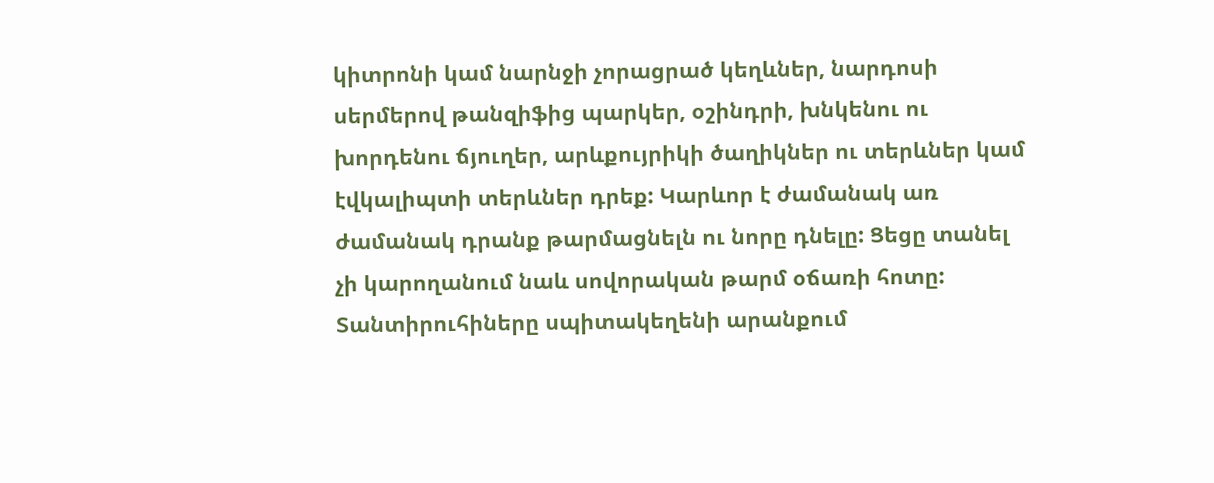կիտրոնի կամ նարնջի չորացրած կեղևներ, նարդոսի սերմերով թանզիֆից պարկեր, օշինդրի, խնկենու ու խորդենու ճյուղեր, արևքույրիկի ծաղիկներ ու տերևներ կամ էվկալիպտի տերևներ դրեք: Կարևոր է ժամանակ առ ժամանակ դրանք թարմացնելն ու նորը դնելը: Ցեցը տանել չի կարողանում նաև սովորական թարմ օճառի հոտը: Տանտիրուհիները սպիտակեղենի արանքում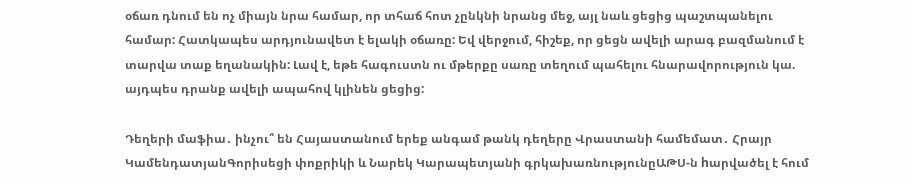օճառ դնում են ոչ միայն նրա համար, որ տհաճ հոտ չընկնի նրանց մեջ, այլ նաև ցեցից պաշտպանելու համար: Հատկապես արդյունավետ է ելակի օճառը: Եվ վերջում, հիշեք, որ ցեցն ավելի արագ բազմանում է տարվա տաք եղանակին: Լավ է, եթե հագուստն ու մթերքը սառը տեղում պահելու հնարավորություն կա. այդպես դրանք ավելի ապահով կլինեն ցեցից:

Դեղերի մաֆիա․ ինչու՞ են Հայաստանում երեք անգամ թանկ դեղերը Վրաստանի համեմատ․ Հրայր ԿամենդատյանԳորիսեցի փոքրիկի և Նարեկ Կարապետյանի գրկախառնությունըԱԹՍ-ն hարվածել է հում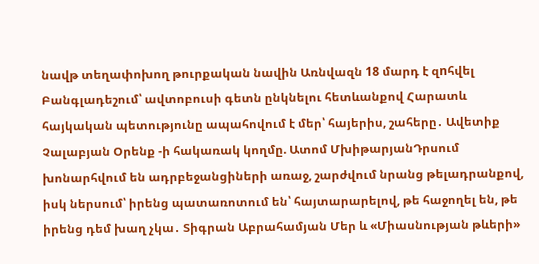նավթ տեղափոխող թուրքական նավին Առնվազն 18 մարդ է զnհվել Բանգլադեշում՝ ավտոբուսի գետն ընկնելու հետևանքով Հարատև հայկական պետությունը ապահովում է մեր՝ հայերիս, շահերը․ Ավետիք Չալաբյան Օրենք -ի հակառակ կողմը. Ատոմ ՄխիթարյանԴրսում խոնարհվում են ադրբեջանցիների առաջ, շարժվում նրանց թելադրանքով, իսկ ներսում՝ իրենց պատառոտում են՝ հայտարարելով, թե հաջողել են, թե իրենց դեմ խաղ չկա․ Տիգրան Աբրահամյան Մեր և «Միասնության թևերի»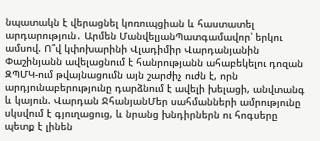նպատակն է վերացնել կոռուպցիան և հաստատել արդարություն․ Արմեն ՄանվելյանՊատգամավոր՝ երկու ամսով. Ո՞վ կփոխարինի Վլադիմիր Վարդանյանին Փաշինյանն ավելացնում է հանրությանն ահաբեկելու դոզան ԶՊՄԿ-ում թվայնացումն այն շարժիչ ուժն է, որն արդյունաբերությունը դարձնում է ավելի խելացի, անվտանգ և կայուն. Վարդան ՋհանյանՄեր սահմանների ամրությունը սկսվում է գյուղացուց, և նրանց խնդիրներն ու հոգսերը պետք է լինեն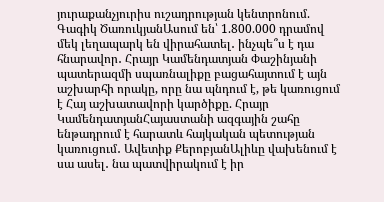յուրաքանչյուրիս ուշադրության կենտրոնում. Գագիկ ԾառուկյանԱսում են՝ 1.800.000 դրամով մեկ լեղապարկ են վիրահատել․ ինչպե՞ս է դա հնարավոր․ Հրայր Կամենդատյան Փաշինյանի պատերազմի սպառնալիքը բացահայտում է այն աշխարհի որակը, որը նա պնդում է, թե կառուցում է Հայ աշխատավորի կարծիքը. Հրայր ԿամենդատյանՀայաստանի ազգային շահը ենթադրում է հարատև հայկական պետության կառուցում․ Ավետիք ՔերոբյանԱլիևը վախենում է սա ասել․ նա պատվիրակում է իր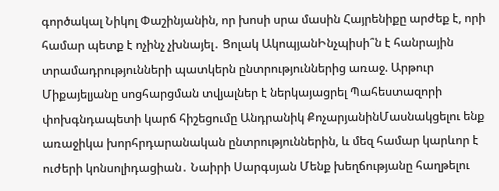գործակալ Նիկոլ Փաշինյանին, որ խոսի սրա մասին Հայրենիքը արժեք է, որի համար պետք է ոչինչ չխնայել․ Ցոլակ ԱկոպյանԻնչպիսի՞ն է հանրային տրամադրությունների պատկերն ընտրություններից առաջ. Արթուր Միքայելյանը սոցհարցման տվյալներ է ներկայացրել Պահեստազորի փոխգնդապետի կարճ հիշեցումը Անդրանիկ ՔոչարյանինՄասնակցելու ենք առաջիկա խորհրդարանական ընտրություններին, և մեզ համար կարևոր է ուժերի կոնսոլիդացիան․ Նաիրի Սարգսյան Մենք խեղճությանը հաղթելու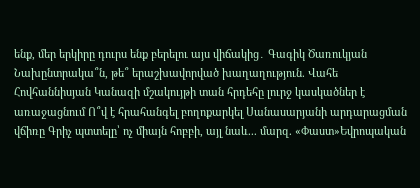ենք, մեր երկիրը դուրս ենք բերելու այս վիճակից․ Գագիկ Ծառուկյան Նախընտրակա՞ն, թե՞ երաշխավորված խաղաղություն. Վահե Հովհաննիսյան Կանազի մշակույթի տան հրդեհը լուրջ կասկածներ է առաջացնում Ո՞վ է հրահանգել բողոքարկել Սանասարյանի արդարացման վճիռը Գրիչ պտտելը՝ ոչ միայն հոբբի, այլ նաև... մարզ. «Փաստ»Եվրոպական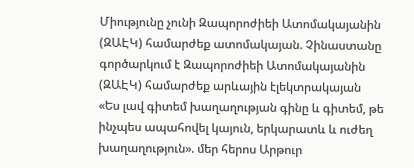Միությունը չունի Զապորոժիեի Ատոմակայանին (ԶԱԷԿ) համարժեք ատոմակայան. Չինաստանը գործարկում է Զապորոժիեի Ատոմակայանին (ԶԱԷԿ) համարժեք արևային էլեկտրակայան «Ես լավ գիտեմ խաղաղության գինը և գիտեմ, թե ինչպես ապահովել կայուն, երկարատև և ուժեղ խաղաղություն». մեր հերոս Արթուր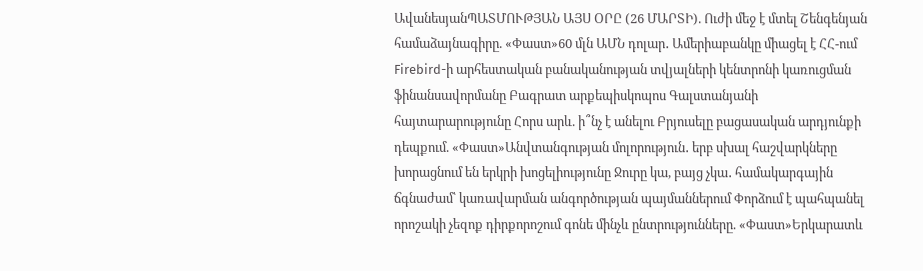ԱվանեսյանՊԱՏՄՈՒԹՅԱՆ ԱՅՍ ՕՐԸ (26 ՄԱՐՏԻ). Ուժի մեջ է մտել Շենգենյան համաձայնագիրը. «Փաստ»60 մլն ԱՄՆ դոլար․ Ամերիաբանկը միացել է ՀՀ-ում Firebird-ի արհեստական բանականության տվյալների կենտրոնի կառուցման ֆինանսավորմանը Բագրատ արքեպիսկոպոս Գալստանյանի հայտարարությունը Հորս արև. ի՞նչ է անելու Բրյուսելը բացասական արդյունքի դեպքում. «Փաստ»Անվտանգության մոլորություն․ երբ սխալ հաշվարկները խորացնում են երկրի խոցելիությունը Ջուրը կա, բայց չկա․ համակարգային ճգնաժամ՝ կառավարման անգործության պայմաններում Փորձում է պահպանել որոշակի չեզոք դիրքորոշում գոնե մինչև ընտրությունները. «Փաստ»Երկարատև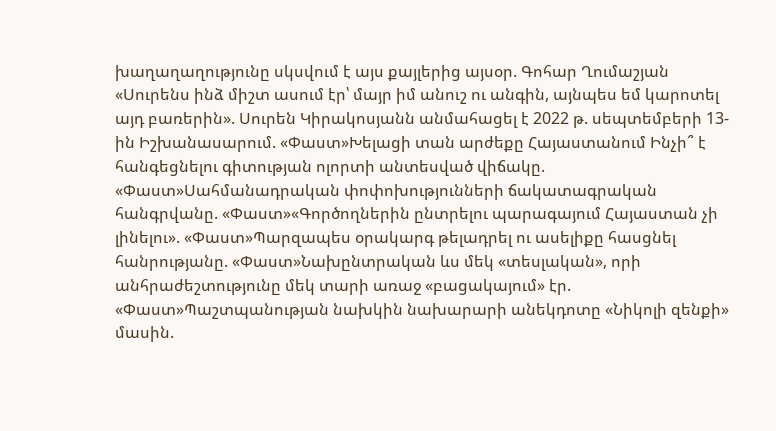խաղաղաղությունը սկսվում է այս քայլերից այսօր. Գոհար Ղումաշյան «Սուրենս ինձ միշտ ասում էր՝ մայր իմ անուշ ու անգին, այնպես եմ կարոտել այդ բառերին». Սուրեն Կիրակոսյանն անմահացել է 2022 թ. սեպտեմբերի 13-ին Իշխանասարում. «Փաստ»Խելացի տան արժեքը Հայաստանում Ինչի՞ է հանգեցնելու գիտության ոլորտի անտեսված վիճակը. «Փաստ»Սահմանադրական փոփոխությունների ճակատագրական հանգրվանը. «Փաստ»«Գործողներին ընտրելու պարագայում Հայաստան չի լինելու». «Փաստ»Պարզապես օրակարգ թելադրել ու ասելիքը հասցնել հանրությանը. «Փաստ»Նախընտրական ևս մեկ «տեսլական», որի անհրաժեշտությունը մեկ տարի առաջ «բացակայում» էր. «Փաստ»Պաշտպանության նախկին նախարարի անեկդոտը «Նիկոլի զենքի» մասին.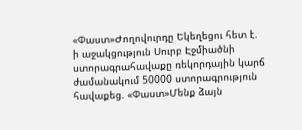«Փաստ»Ժողովուրդը Եկեղեցու հետ է. ի աջակցություն Սուրբ Էջմիածնի ստորագրահավաքը ռեկորդային կարճ ժամանակում 50000 ստորագրություն հավաքեց. «Փաստ»Մենք ձայն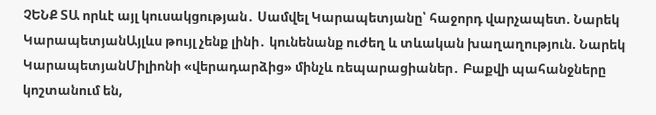ՉԵՆՔ ՏԱ որևէ այլ կուսակցության․ Սամվել Կարապետյանը՝ հաջորդ վարչապետ. Նարեկ ԿարապետյանԱյլևս թույլ չենք լինի․ կունենանք ուժեղ և տևական խաղաղություն. Նարեկ ԿարապետյանՄիլիոնի «վերադարձից» մինչև ռեպարացիաներ․ Բաքվի պահանջները կոշտանում են,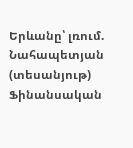Երևանը՝ լռում. Նահապետյան (տեսանյութ) Ֆինանսական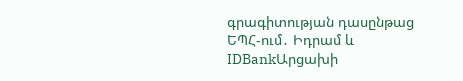գրագիտության դասընթաց ԵՊՀ-ում․ Իդրամ և IDBankԱրցախի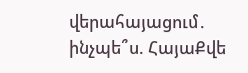վերահայացում․ ինչպե՞ս. ՀայաՔվե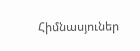Հիմնասյուներ